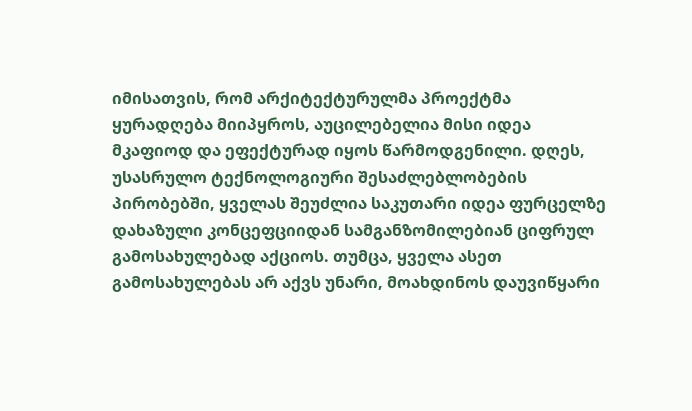იმისათვის, რომ არქიტექტურულმა პროექტმა ყურადღება მიიპყროს, აუცილებელია მისი იდეა მკაფიოდ და ეფექტურად იყოს წარმოდგენილი. დღეს, უსასრულო ტექნოლოგიური შესაძლებლობების პირობებში, ყველას შეუძლია საკუთარი იდეა ფურცელზე დახაზული კონცეფციიდან სამგანზომილებიან ციფრულ გამოსახულებად აქციოს. თუმცა, ყველა ასეთ გამოსახულებას არ აქვს უნარი, მოახდინოს დაუვიწყარი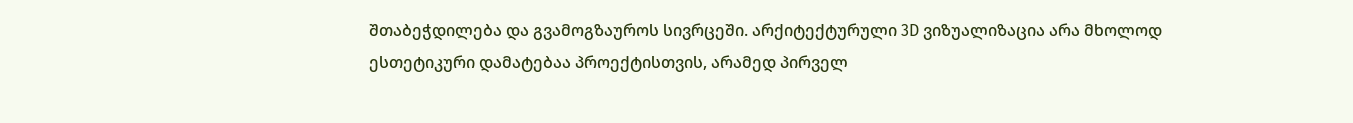შთაბეჭდილება და გვამოგზაუროს სივრცეში. არქიტექტურული 3D ვიზუალიზაცია არა მხოლოდ ესთეტიკური დამატებაა პროექტისთვის, არამედ პირველ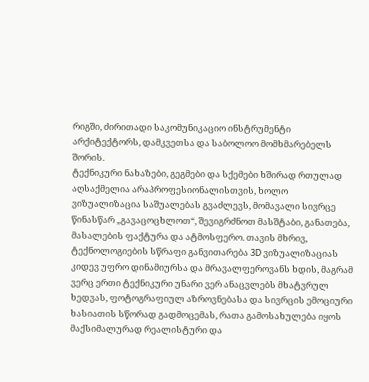რიგში, ძირითადი საკომუნიკაციო ინსტრუმენტი არქიტექტორს, დამკვეთსა და საბოლოო მომხმარებელს შორის.
ტექნიკური ნახაზები, გეგმები და სქემები ხშირად რთულად აღსაქმელია არაპროფესიონალისთვის, ხოლო ვიზუალიზაცია საშუალებას გვაძლევს, მომავალი სივრცე წინასწარ „გავაცოცხლოთ“, შევიგრძნოთ მასშტაბი, განათება, მასალების ფაქტურა და ატმოსფერო. თავის მხრივ, ტექნოლოგიების სწრაფი განვითარება 3D ვიზუალიზაციას კიდევ უფრო დინამიურსა და მრავალფეროვანს ხდის, მაგრამ ვერც ერთი ტექნიკური უნარი ვერ ანაცვლებს მხატვრულ ხედვას, ფოტოგრაფიულ აზროვნებასა და სივრცის ემოციური ხასიათის სწორად გადმოცემას, რათა გამოსახულება იყოს მაქსიმალურად რეალისტური და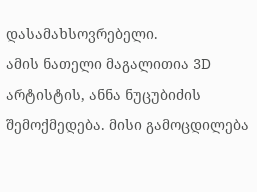დასამახსოვრებელი.
ამის ნათელი მაგალითია 3D არტისტის, ანნა ნუცუბიძის შემოქმედება. მისი გამოცდილება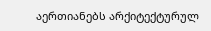აერთიანებს არქიტექტურულ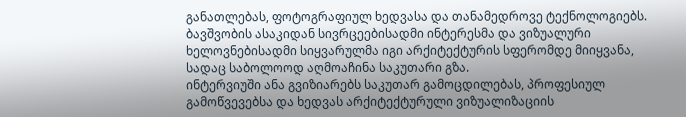განათლებას, ფოტოგრაფიულ ხედვასა და თანამედროვე ტექნოლოგიებს. ბავშვობის ასაკიდან სივრცეებისადმი ინტერესმა და ვიზუალური ხელოვნებისადმი სიყვარულმა იგი არქიტექტურის სფერომდე მიიყვანა, სადაც საბოლოოდ აღმოაჩინა საკუთარი გზა.
ინტერვიუში ანა გვიზიარებს საკუთარ გამოცდილებას, პროფესიულ გამოწვევებსა და ხედვას არქიტექტურული ვიზუალიზაციის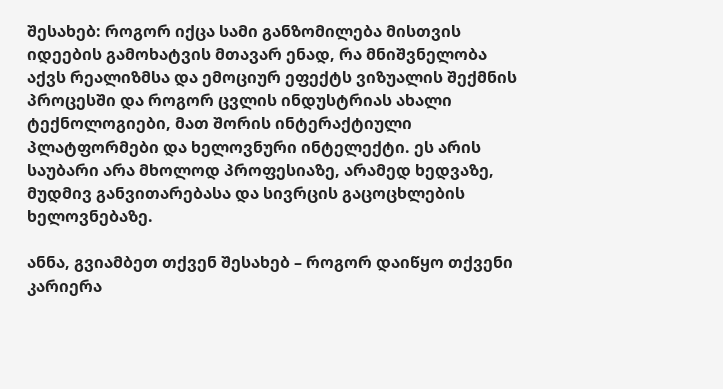შესახებ: როგორ იქცა სამი განზომილება მისთვის იდეების გამოხატვის მთავარ ენად, რა მნიშვნელობა აქვს რეალიზმსა და ემოციურ ეფექტს ვიზუალის შექმნის პროცესში და როგორ ცვლის ინდუსტრიას ახალი ტექნოლოგიები, მათ შორის ინტერაქტიული პლატფორმები და ხელოვნური ინტელექტი. ეს არის საუბარი არა მხოლოდ პროფესიაზე, არამედ ხედვაზე, მუდმივ განვითარებასა და სივრცის გაცოცხლების ხელოვნებაზე.

ანნა, გვიამბეთ თქვენ შესახებ – როგორ დაიწყო თქვენი კარიერა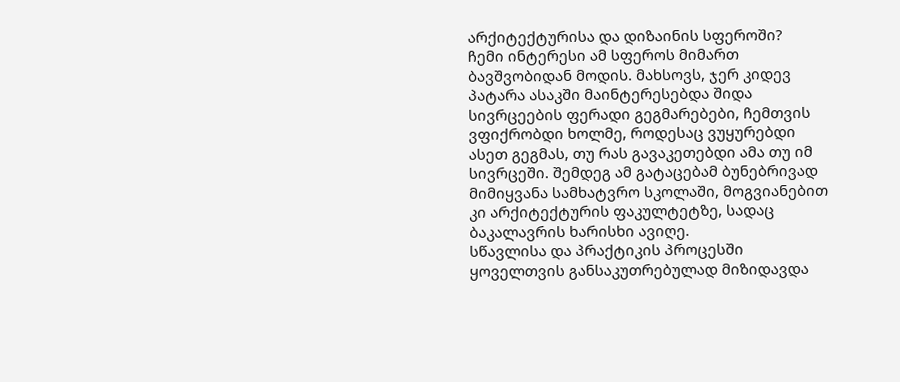არქიტექტურისა და დიზაინის სფეროში?
ჩემი ინტერესი ამ სფეროს მიმართ ბავშვობიდან მოდის. მახსოვს, ჯერ კიდევ პატარა ასაკში მაინტერესებდა შიდა სივრცეების ფერადი გეგმარებები, ჩემთვის ვფიქრობდი ხოლმე, როდესაც ვუყურებდი ასეთ გეგმას, თუ რას გავაკეთებდი ამა თუ იმ სივრცეში. შემდეგ ამ გატაცებამ ბუნებრივად მიმიყვანა სამხატვრო სკოლაში, მოგვიანებით კი არქიტექტურის ფაკულტეტზე, სადაც ბაკალავრის ხარისხი ავიღე.
სწავლისა და პრაქტიკის პროცესში ყოველთვის განსაკუთრებულად მიზიდავდა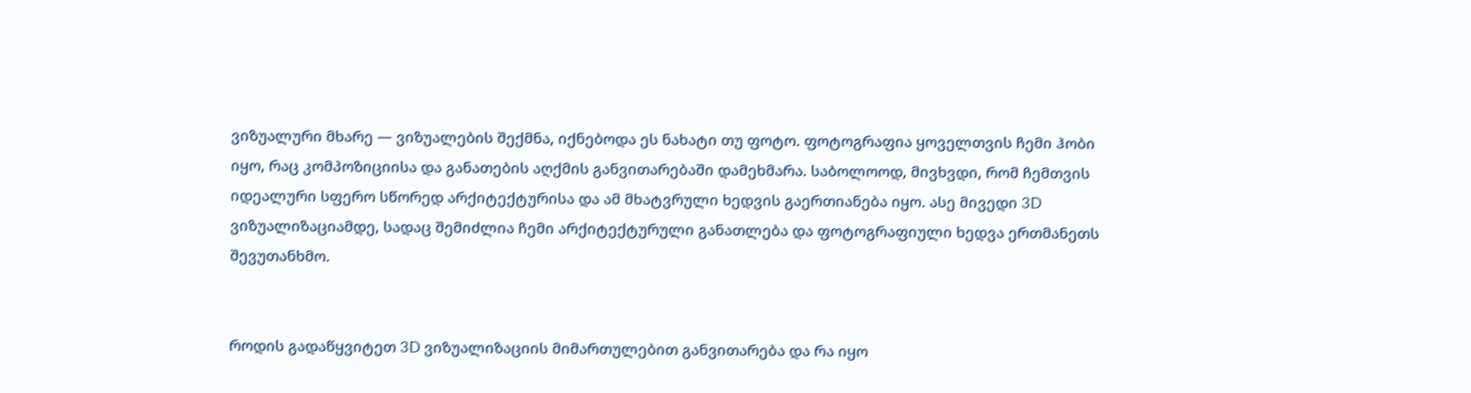ვიზუალური მხარე — ვიზუალების შექმნა, იქნებოდა ეს ნახატი თუ ფოტო. ფოტოგრაფია ყოველთვის ჩემი ჰობი იყო, რაც კომპოზიციისა და განათების აღქმის განვითარებაში დამეხმარა. საბოლოოდ, მივხვდი, რომ ჩემთვის იდეალური სფერო სწორედ არქიტექტურისა და ამ მხატვრული ხედვის გაერთიანება იყო. ასე მივედი 3D ვიზუალიზაციამდე, სადაც შემიძლია ჩემი არქიტექტურული განათლება და ფოტოგრაფიული ხედვა ერთმანეთს შევუთანხმო.


როდის გადაწყვიტეთ 3D ვიზუალიზაციის მიმართულებით განვითარება და რა იყო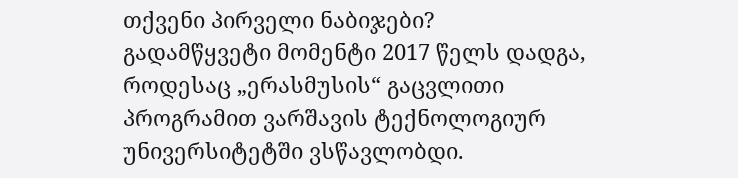თქვენი პირველი ნაბიჯები?
გადამწყვეტი მომენტი 2017 წელს დადგა, როდესაც „ერასმუსის“ გაცვლითი პროგრამით ვარშავის ტექნოლოგიურ უნივერსიტეტში ვსწავლობდი.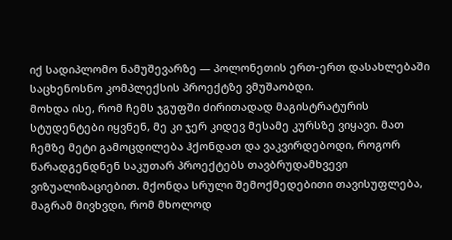იქ სადიპლომო ნამუშევარზე — პოლონეთის ერთ-ერთ დასახლებაში საცხენოსნო კომპლექსის პროექტზე ვმუშაობდი.
მოხდა ისე, რომ ჩემს ჯგუფში ძირითადად მაგისტრატურის სტუდენტები იყვნენ, მე კი ჯერ კიდევ მესამე კურსზე ვიყავი. მათ ჩემზე მეტი გამოცდილება ჰქონდათ და ვაკვირდებოდი, როგორ წარადგენდნენ საკუთარ პროექტებს თავბრუდამხვევი ვიზუალიზაციებით. მქონდა სრული შემოქმედებითი თავისუფლება, მაგრამ მივხვდი, რომ მხოლოდ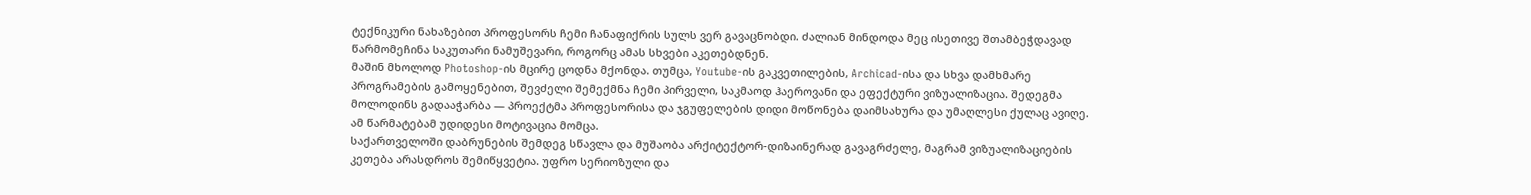ტექნიკური ნახაზებით პროფესორს ჩემი ჩანაფიქრის სულს ვერ გავაცნობდი. ძალიან მინდოდა მეც ისეთივე შთამბეჭდავად წარმომეჩინა საკუთარი ნამუშევარი, როგორც ამას სხვები აკეთებდნენ.
მაშინ მხოლოდ Photoshop-ის მცირე ცოდნა მქონდა. თუმცა, Youtube-ის გაკვეთილების, Archicad-ისა და სხვა დამხმარე პროგრამების გამოყენებით, შევძელი შემექმნა ჩემი პირველი, საკმაოდ ჰაეროვანი და ეფექტური ვიზუალიზაცია. შედეგმა მოლოდინს გადააჭარბა — პროექტმა პროფესორისა და ჯგუფელების დიდი მოწონება დაიმსახურა და უმაღლესი ქულაც ავიღე. ამ წარმატებამ უდიდესი მოტივაცია მომცა.
საქართველოში დაბრუნების შემდეგ სწავლა და მუშაობა არქიტექტორ-დიზაინერად გავაგრძელე, მაგრამ ვიზუალიზაციების კეთება არასდროს შემიწყვეტია. უფრო სერიოზული და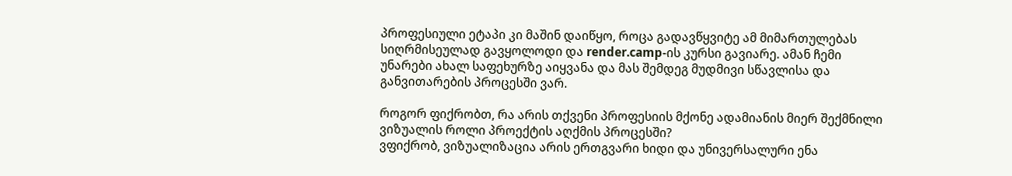პროფესიული ეტაპი კი მაშინ დაიწყო, როცა გადავწყვიტე ამ მიმართულებას სიღრმისეულად გავყოლოდი და render.camp-ის კურსი გავიარე. ამან ჩემი უნარები ახალ საფეხურზე აიყვანა და მას შემდეგ მუდმივი სწავლისა და განვითარების პროცესში ვარ.

როგორ ფიქრობთ, რა არის თქვენი პროფესიის მქონე ადამიანის მიერ შექმნილი ვიზუალის როლი პროექტის აღქმის პროცესში?
ვფიქრობ, ვიზუალიზაცია არის ერთგვარი ხიდი და უნივერსალური ენა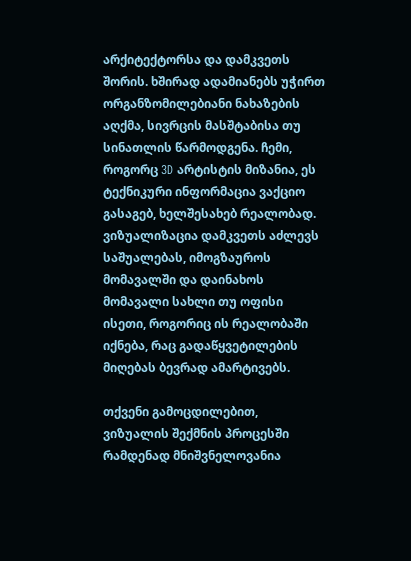არქიტექტორსა და დამკვეთს შორის. ხშირად ადამიანებს უჭირთ ორგანზომილებიანი ნახაზების აღქმა, სივრცის მასშტაბისა თუ სინათლის წარმოდგენა. ჩემი, როგორც 3D არტისტის მიზანია, ეს ტექნიკური ინფორმაცია ვაქციო გასაგებ, ხელშესახებ რეალობად. ვიზუალიზაცია დამკვეთს აძლევს საშუალებას, იმოგზაუროს მომავალში და დაინახოს მომავალი სახლი თუ ოფისი ისეთი, როგორიც ის რეალობაში იქნება, რაც გადაწყვეტილების მიღებას ბევრად ამარტივებს.

თქვენი გამოცდილებით, ვიზუალის შექმნის პროცესში რამდენად მნიშვნელოვანია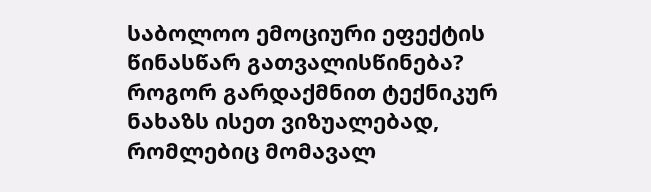საბოლოო ემოციური ეფექტის წინასწარ გათვალისწინება? როგორ გარდაქმნით ტექნიკურ ნახაზს ისეთ ვიზუალებად, რომლებიც მომავალ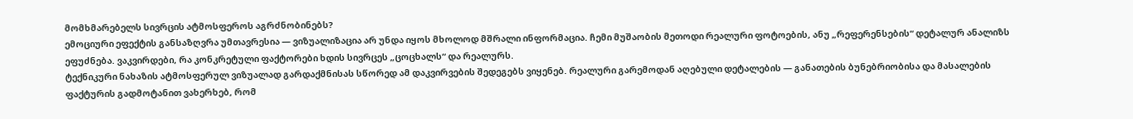მომხმარებელს სივრცის ატმოსფეროს აგრძნობინებს?
ემოციური ეფექტის განსაზღვრა უმთავრესია — ვიზუალიზაცია არ უნდა იყოს მხოლოდ მშრალი ინფორმაცია. ჩემი მუშაობის მეთოდი რეალური ფოტოების, ანუ „რეფერენსების“ დეტალურ ანალიზს ეფუძნება. ვაკვირდები, რა კონკრეტული ფაქტორები ხდის სივრცეს „ცოცხალს“ და რეალურს.
ტექნიკური ნახაზის ატმოსფერულ ვიზუალად გარდაქმნისას სწორედ ამ დაკვირვების შედეგებს ვიყენებ. რეალური გარემოდან აღებული დეტალების — განათების ბუნებრიობისა და მასალების ფაქტურის გადმოტანით ვახერხებ, რომ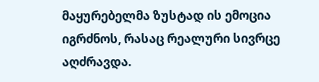მაყურებელმა ზუსტად ის ემოცია იგრძნოს, რასაც რეალური სივრცე აღძრავდა.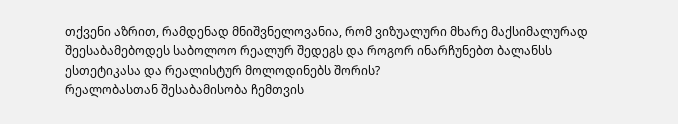თქვენი აზრით, რამდენად მნიშვნელოვანია, რომ ვიზუალური მხარე მაქსიმალურად შეესაბამებოდეს საბოლოო რეალურ შედეგს და როგორ ინარჩუნებთ ბალანსს ესთეტიკასა და რეალისტურ მოლოდინებს შორის?
რეალობასთან შესაბამისობა ჩემთვის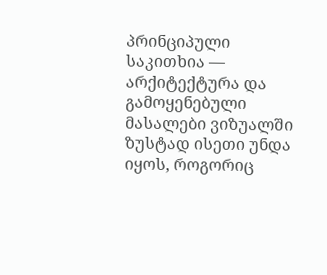პრინციპული საკითხია — არქიტექტურა და გამოყენებული მასალები ვიზუალში ზუსტად ისეთი უნდა იყოს, როგორიც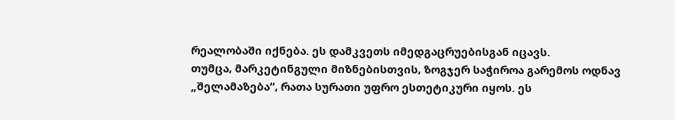რეალობაში იქნება. ეს დამკვეთს იმედგაცრუებისგან იცავს.
თუმცა, მარკეტინგული მიზნებისთვის, ზოგჯერ საჭიროა გარემოს ოდნავ „შელამაზება“, რათა სურათი უფრო ესთეტიკური იყოს. ეს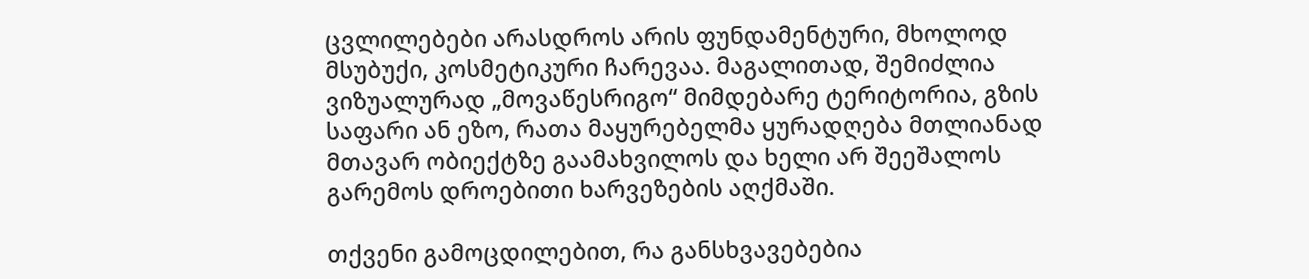ცვლილებები არასდროს არის ფუნდამენტური, მხოლოდ მსუბუქი, კოსმეტიკური ჩარევაა. მაგალითად, შემიძლია ვიზუალურად „მოვაწესრიგო“ მიმდებარე ტერიტორია, გზის საფარი ან ეზო, რათა მაყურებელმა ყურადღება მთლიანად მთავარ ობიექტზე გაამახვილოს და ხელი არ შეეშალოს გარემოს დროებითი ხარვეზების აღქმაში.

თქვენი გამოცდილებით, რა განსხვავებებია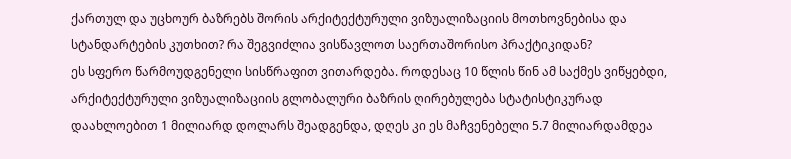ქართულ და უცხოურ ბაზრებს შორის არქიტექტურული ვიზუალიზაციის მოთხოვნებისა და სტანდარტების კუთხით? რა შეგვიძლია ვისწავლოთ საერთაშორისო პრაქტიკიდან?
ეს სფერო წარმოუდგენელი სისწრაფით ვითარდება. როდესაც 10 წლის წინ ამ საქმეს ვიწყებდი, არქიტექტურული ვიზუალიზაციის გლობალური ბაზრის ღირებულება სტატისტიკურად დაახლოებით 1 მილიარდ დოლარს შეადგენდა, დღეს კი ეს მაჩვენებელი 5.7 მილიარდამდეა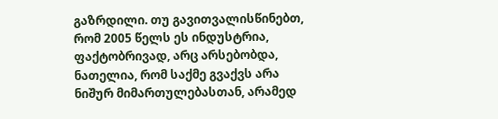გაზრდილი. თუ გავითვალისწინებთ, რომ 2005 წელს ეს ინდუსტრია, ფაქტობრივად, არც არსებობდა, ნათელია, რომ საქმე გვაქვს არა ნიშურ მიმართულებასთან, არამედ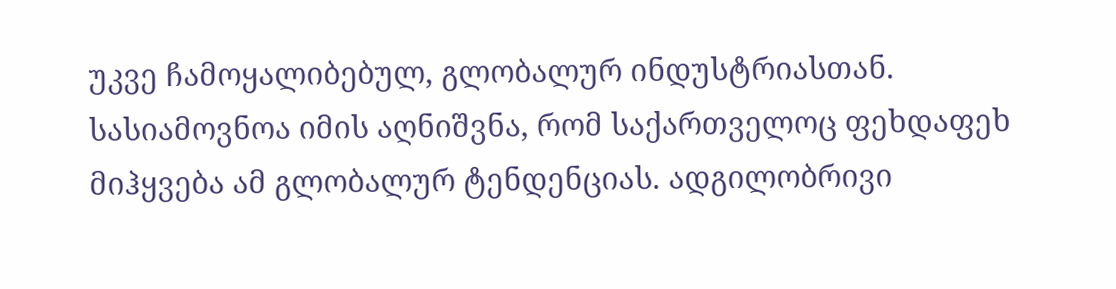უკვე ჩამოყალიბებულ, გლობალურ ინდუსტრიასთან.
სასიამოვნოა იმის აღნიშვნა, რომ საქართველოც ფეხდაფეხ მიჰყვება ამ გლობალურ ტენდენციას. ადგილობრივი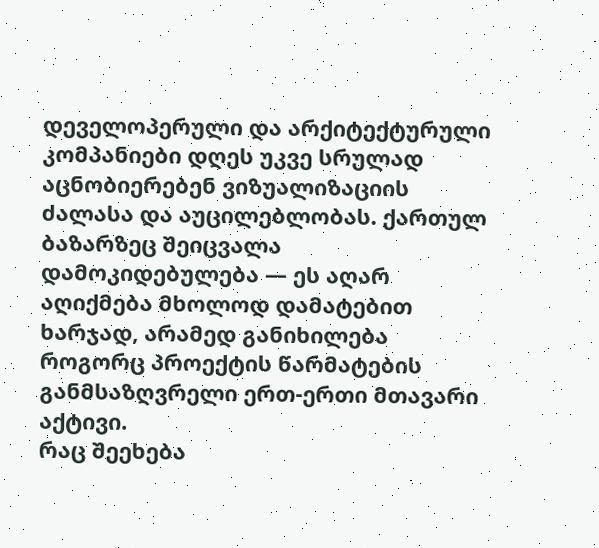დეველოპერული და არქიტექტურული კომპანიები დღეს უკვე სრულად აცნობიერებენ ვიზუალიზაციის ძალასა და აუცილებლობას. ქართულ ბაზარზეც შეიცვალა დამოკიდებულება — ეს აღარ აღიქმება მხოლოდ დამატებით ხარჯად, არამედ განიხილება როგორც პროექტის წარმატების განმსაზღვრელი ერთ-ერთი მთავარი აქტივი.
რაც შეეხება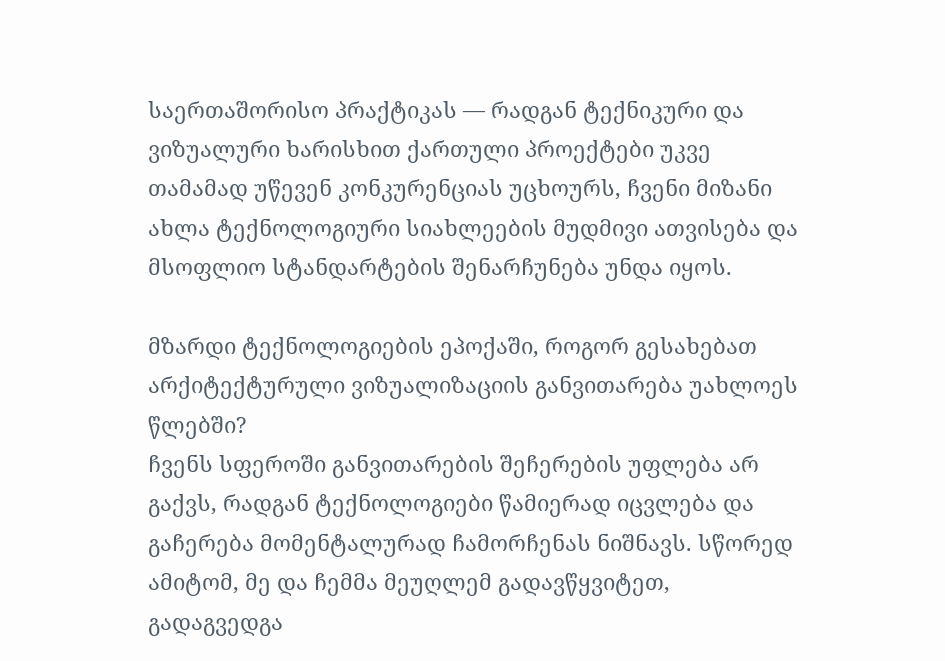საერთაშორისო პრაქტიკას — რადგან ტექნიკური და ვიზუალური ხარისხით ქართული პროექტები უკვე თამამად უწევენ კონკურენციას უცხოურს, ჩვენი მიზანი ახლა ტექნოლოგიური სიახლეების მუდმივი ათვისება და მსოფლიო სტანდარტების შენარჩუნება უნდა იყოს.

მზარდი ტექნოლოგიების ეპოქაში, როგორ გესახებათ არქიტექტურული ვიზუალიზაციის განვითარება უახლოეს წლებში?
ჩვენს სფეროში განვითარების შეჩერების უფლება არ გაქვს, რადგან ტექნოლოგიები წამიერად იცვლება და გაჩერება მომენტალურად ჩამორჩენას ნიშნავს. სწორედ ამიტომ, მე და ჩემმა მეუღლემ გადავწყვიტეთ, გადაგვედგა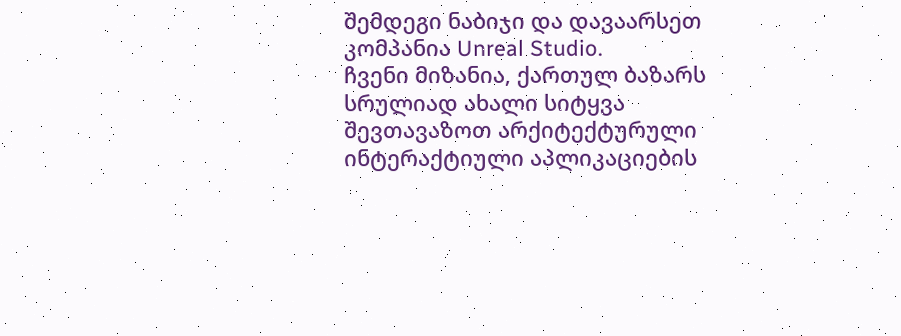შემდეგი ნაბიჯი და დავაარსეთ კომპანია Unreal Studio.
ჩვენი მიზანია, ქართულ ბაზარს სრულიად ახალი სიტყვა შევთავაზოთ არქიტექტურული ინტერაქტიული აპლიკაციების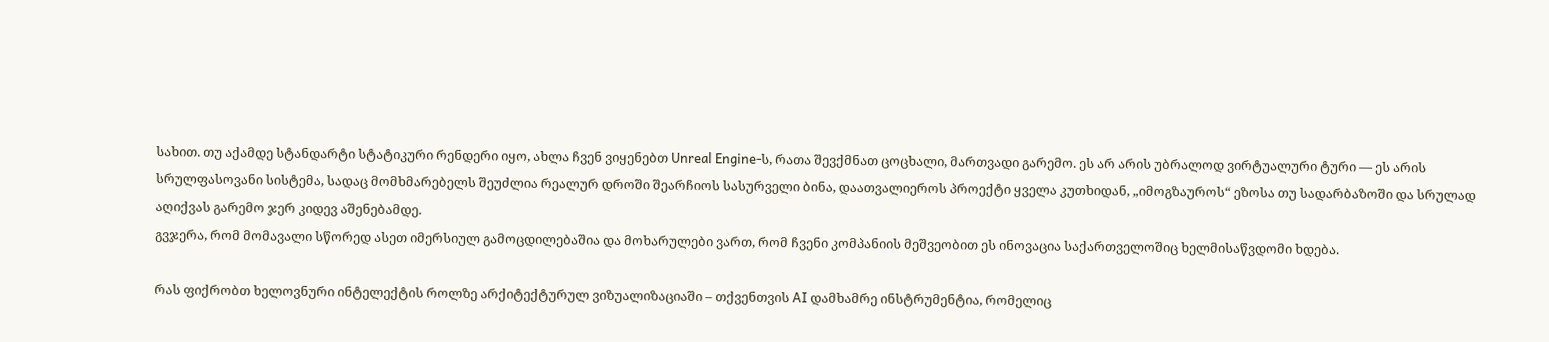სახით. თუ აქამდე სტანდარტი სტატიკური რენდერი იყო, ახლა ჩვენ ვიყენებთ Unreal Engine-ს, რათა შევქმნათ ცოცხალი, მართვადი გარემო. ეს არ არის უბრალოდ ვირტუალური ტური — ეს არის სრულფასოვანი სისტემა, სადაც მომხმარებელს შეუძლია რეალურ დროში შეარჩიოს სასურველი ბინა, დაათვალიეროს პროექტი ყველა კუთხიდან, „იმოგზაუროს“ ეზოსა თუ სადარბაზოში და სრულად აღიქვას გარემო ჯერ კიდევ აშენებამდე.
გვჯერა, რომ მომავალი სწორედ ასეთ იმერსიულ გამოცდილებაშია და მოხარულები ვართ, რომ ჩვენი კომპანიის მეშვეობით ეს ინოვაცია საქართველოშიც ხელმისაწვდომი ხდება.

რას ფიქრობთ ხელოვნური ინტელექტის როლზე არქიტექტურულ ვიზუალიზაციაში – თქვენთვის AI დამხამრე ინსტრუმენტია, რომელიც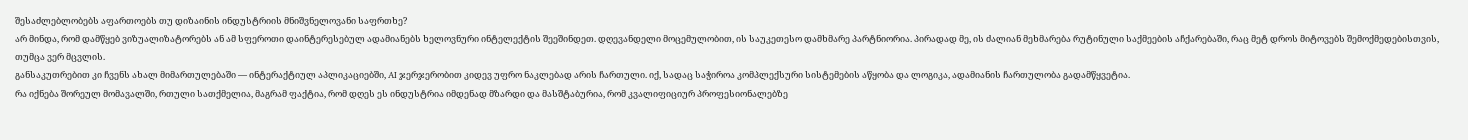შესაძლებლობებს აფართოებს თუ დიზაინის ინდუსტრიის მნიშვნელოვანი საფრთხე?
არ მინდა, რომ დამწყებ ვიზუალიზატორებს ან ამ სფეროთი დაინტერესებულ ადამიანებს ხელოვნური ინტელექტის შეეშინდეთ. დღევანდელი მოცემულობით, ის საუკეთესო დამხმარე პარტნიორია. პირადად მე, ის ძალიან მეხმარება რუტინული საქმეების აჩქარებაში, რაც მეტ დროს მიტოვებს შემოქმედებისთვის, თუმცა ვერ მცვლის.
განსაკუთრებით კი ჩვენს ახალ მიმართულებაში — ინტერაქტიულ აპლიკაციებში, AI ჯერჯერობით კიდევ უფრო ნაკლებად არის ჩართული. იქ, სადაც საჭიროა კომპლექსური სისტემების აწყობა და ლოგიკა, ადამიანის ჩართულობა გადამწყვეტია.
რა იქნება შორეულ მომავალში, რთული სათქმელია, მაგრამ ფაქტია, რომ დღეს ეს ინდუსტრია იმდენად მზარდი და მასშტაბურია, რომ კვალიფიციურ პროფესიონალებზე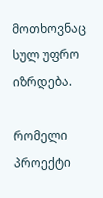მოთხოვნაც სულ უფრო იზრდება.

რომელი პროექტი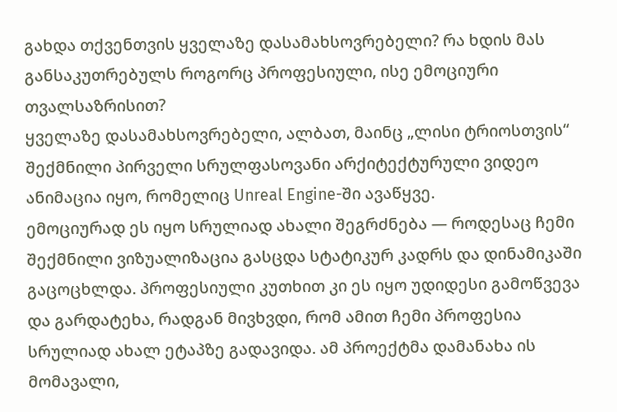გახდა თქვენთვის ყველაზე დასამახსოვრებელი? რა ხდის მას განსაკუთრებულს როგორც პროფესიული, ისე ემოციური თვალსაზრისით?
ყველაზე დასამახსოვრებელი, ალბათ, მაინც „ლისი ტრიოსთვის“ შექმნილი პირველი სრულფასოვანი არქიტექტურული ვიდეო ანიმაცია იყო, რომელიც Unreal Engine-ში ავაწყვე.
ემოციურად ეს იყო სრულიად ახალი შეგრძნება — როდესაც ჩემი შექმნილი ვიზუალიზაცია გასცდა სტატიკურ კადრს და დინამიკაში გაცოცხლდა. პროფესიული კუთხით კი ეს იყო უდიდესი გამოწვევა და გარდატეხა, რადგან მივხვდი, რომ ამით ჩემი პროფესია სრულიად ახალ ეტაპზე გადავიდა. ამ პროექტმა დამანახა ის მომავალი,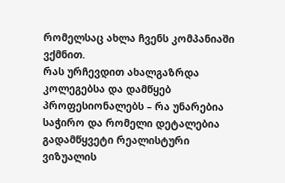რომელსაც ახლა ჩვენს კომპანიაში ვქმნით.
რას ურჩევდით ახალგაზრდა კოლეგებსა და დამწყებ პროფესიონალებს – რა უნარებია საჭირო და რომელი დეტალებია გადამწყვეტი რეალისტური ვიზუალის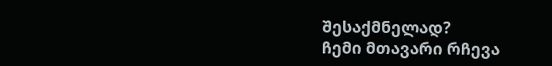შესაქმნელად?
ჩემი მთავარი რჩევა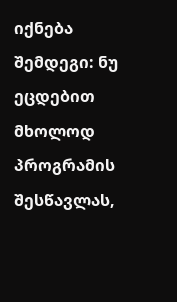იქნება შემდეგი: ნუ ეცდებით მხოლოდ პროგრამის შესწავლას,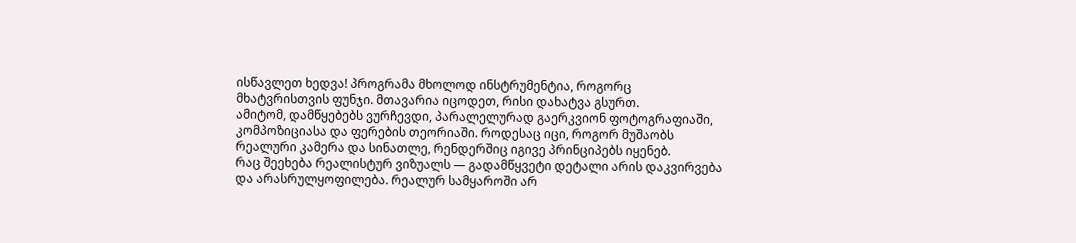ისწავლეთ ხედვა! პროგრამა მხოლოდ ინსტრუმენტია, როგორც მხატვრისთვის ფუნჯი. მთავარია იცოდეთ, რისი დახატვა გსურთ.
ამიტომ, დამწყებებს ვურჩევდი, პარალელურად გაერკვიონ ფოტოგრაფიაში, კომპოზიციასა და ფერების თეორიაში. როდესაც იცი, როგორ მუშაობს რეალური კამერა და სინათლე, რენდერშიც იგივე პრინციპებს იყენებ.
რაც შეეხება რეალისტურ ვიზუალს — გადამწყვეტი დეტალი არის დაკვირვება და არასრულყოფილება. რეალურ სამყაროში არ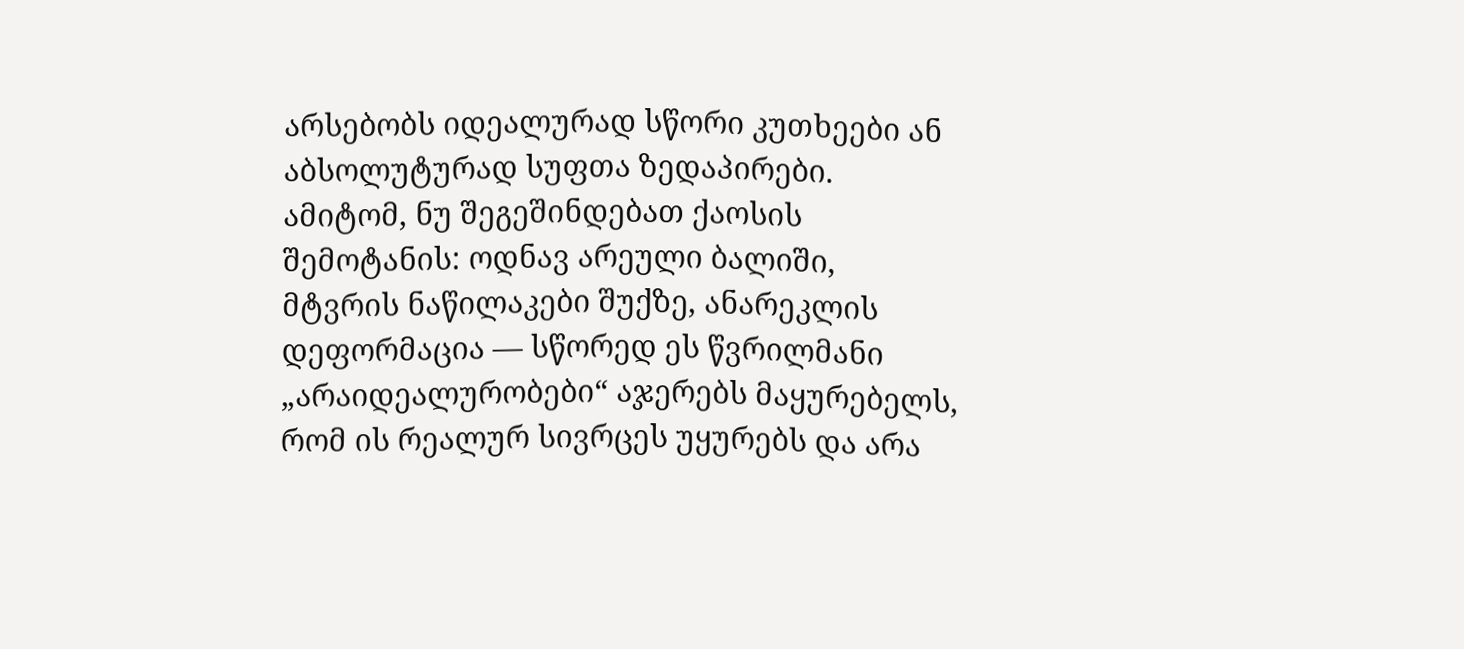არსებობს იდეალურად სწორი კუთხეები ან აბსოლუტურად სუფთა ზედაპირები. ამიტომ, ნუ შეგეშინდებათ ქაოსის შემოტანის: ოდნავ არეული ბალიში, მტვრის ნაწილაკები შუქზე, ანარეკლის დეფორმაცია — სწორედ ეს წვრილმანი „არაიდეალურობები“ აჯერებს მაყურებელს, რომ ის რეალურ სივრცეს უყურებს და არა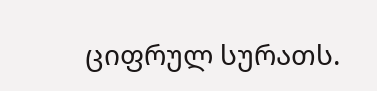ციფრულ სურათს.